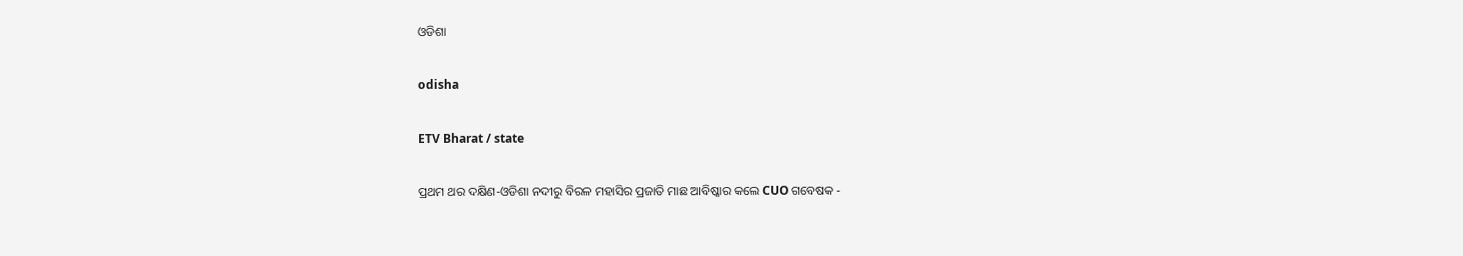ଓଡିଶା

odisha

ETV Bharat / state

ପ୍ରଥମ ଥର ଦକ୍ଷିଣ-ଓଡିଶା ନଦୀରୁ ବିରଳ ମହାସିର ପ୍ରଜାତି ମାଛ ଆବିଷ୍କାର କଲେ CUO ଗବେଷକ -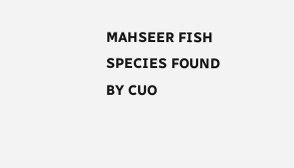MAHSEER FISH SPECIES FOUND BY CUO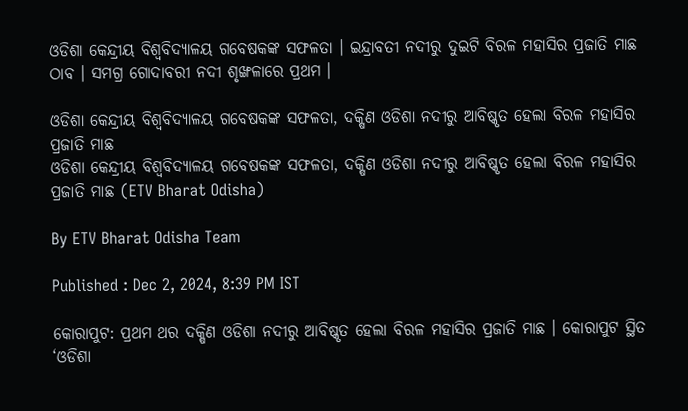ଓଡିଶା କେନ୍ଦ୍ରୀୟ ବିଶ୍ୱବିଦ୍ୟାଳୟ ଗବେଷକଙ୍କ ସଫଳତା । ଇନ୍ଦ୍ରାବତୀ ନଦୀରୁ ଦୁଇଟି ବିରଳ ମହାସିର ପ୍ରଜାତି ମାଛ ଠାବ । ସମଗ୍ର ଗୋଦାବରୀ ନଦୀ ଶୃଙ୍ଖଳାରେ ପ୍ରଥମ ।

ଓଡିଶା କେନ୍ଦ୍ରୀୟ ବିଶ୍ୱବିଦ୍ୟାଳୟ ଗବେଷକଙ୍କ ସଫଳତା, ଦକ୍ଷିଣ ଓଡିଶା ନଦୀରୁ ଆବିଷ୍କୃତ ହେଲା ବିରଳ ମହାସିର ପ୍ରଜାତି ମାଛ
ଓଡିଶା କେନ୍ଦ୍ରୀୟ ବିଶ୍ୱବିଦ୍ୟାଳୟ ଗବେଷକଙ୍କ ସଫଳତା, ଦକ୍ଷିଣ ଓଡିଶା ନଦୀରୁ ଆବିଷ୍କୃତ ହେଲା ବିରଳ ମହାସିର ପ୍ରଜାତି ମାଛ (ETV Bharat Odisha)

By ETV Bharat Odisha Team

Published : Dec 2, 2024, 8:39 PM IST

କୋରାପୁଟ: ପ୍ରଥମ ଥର ଦକ୍ଷିଣ ଓଡିଶା ନଦୀରୁ ଆବିଷ୍କୃତ ହେଲା ବିରଳ ମହାସିର ପ୍ରଜାତି ମାଛ । କୋରାପୁଟ ସ୍ଥିତ ‘ଓଡିଶା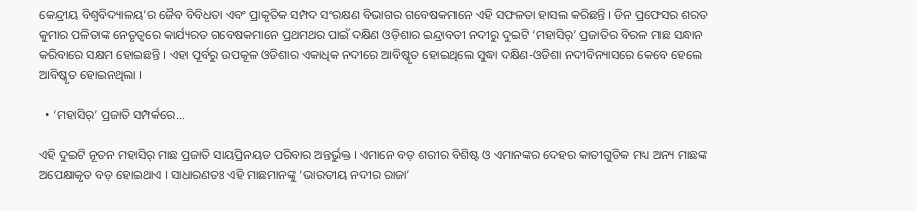କେନ୍ଦ୍ରୀୟ ବିଶ୍ୱବିଦ୍ୟାଳୟ’ର ଜୈବ ବିବିଧତା ଏବଂ ପ୍ରାକୃତିକ ସମ୍ପଦ ସଂରକ୍ଷଣ ବିଭାଗର ଗବେଷକମାନେ ଏହି ସଫଳତା ହାସଲ କରିଛନ୍ତି । ଡିନ ପ୍ରଫେସର ଶରତ କୁମାର ପଳିତାଙ୍କ ନେତୃତ୍ଵରେ କାର୍ଯ୍ୟରତ ଗବେଷକମାନେ ପ୍ରଥମଥର ପାଇଁ ଦକ୍ଷିଣ ଓଡ଼ିଶାର ଇନ୍ଦ୍ରାବତୀ ନଦୀରୁ ଦୁଇଟି ‘ମହାସିର୍’ ପ୍ରଜାତିର ବିରଳ ମାଛ ସନ୍ଧାନ କରିବାରେ ସକ୍ଷମ ହୋଇଛନ୍ତି । ଏହା ପୂର୍ବରୁ ଉପକୂଳ ଓଡିଶାର ଏକାଧିକ ନଦୀରେ ଆବିଷ୍କୃତ ହୋଇଥିଲେ ସୁଦ୍ଧା ଦକ୍ଷିଣ-ଓଡିଶା ନଦୀବିନ୍ୟାସରେ କେବେ ହେଲେ ଆବିଷ୍କୃତ ହୋଇନଥିଲା ।

  • ‘ମହାସିର୍’ ପ୍ରଜାତି ସମ୍ପର୍କରେ...

ଏହି ଦୁଇଟି ନୂତନ ମହାସିର୍ ମାଛ ପ୍ରଜାତି ସାୟପ୍ରିନୟଡ ପରିବାର ଅନ୍ତର୍ଭୁକ୍ତ । ଏମାନେ ବଡ଼ ଶରୀର ବିଶିଷ୍ଟ ଓ ଏମାନଙ୍କର ଦେହର କାତୀଗୁଡିକ ମଧ୍ୟ ଅନ୍ୟ ମାଛଙ୍କ ଅପେକ୍ଷାକୃତ ବଡ଼ ହୋଇଥାଏ । ସାଧାରଣତଃ ଏହି ମାଛମାନଙ୍କୁ ‘ଭାରତୀୟ ନଦୀର ରାଜା’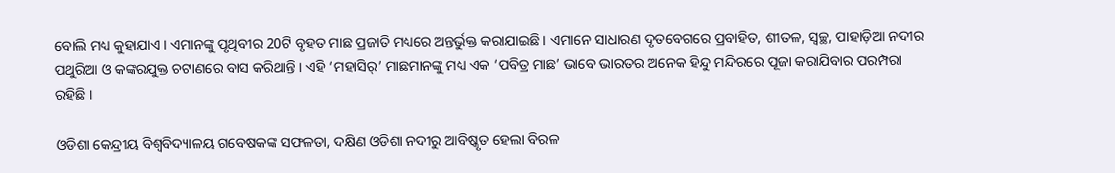ବୋଲି ମଧ୍ୟ କୁହାଯାଏ । ଏମାନଙ୍କୁ ପୃଥିବୀର 20ଟି ବୃହତ ମାଛ ପ୍ରଜାତି ମଧ୍ୟରେ ଅନ୍ତର୍ଭୁକ୍ତ କରାଯାଇଛି । ଏମାନେ ସାଧାରଣ ଦୃତବେଗରେ ପ୍ରବାହିତ, ଶୀତଳ, ସ୍ୱଚ୍ଛ, ପାହାଡ଼ିଆ ନଦୀର ପଥୁରିଆ ଓ କଙ୍କରଯୁକ୍ତ ଚଟାଣରେ ବାସ କରିଥାନ୍ତି । ଏହି ‘ମହାସିର୍’ ମାଛମାନଙ୍କୁ ମଧ୍ୟ ଏକ ‘ପବିତ୍ର ମାଛ’ ଭାବେ ଭାରତର ଅନେକ ହିନ୍ଦୁ ମନ୍ଦିରରେ ପୂଜା କରାଯିବାର ପରମ୍ପରା ରହିଛି ।

ଓଡିଶା କେନ୍ଦ୍ରୀୟ ବିଶ୍ୱବିଦ୍ୟାଳୟ ଗବେଷକଙ୍କ ସଫଳତା, ଦକ୍ଷିଣ ଓଡିଶା ନଦୀରୁ ଆବିଷ୍କୃତ ହେଲା ବିରଳ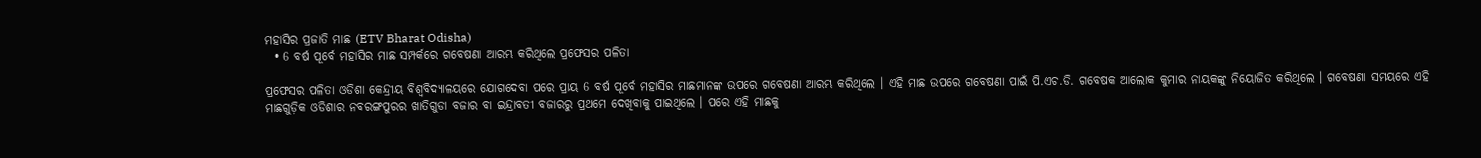ମହାସିର ପ୍ରଜାତି ମାଛ (ETV Bharat Odisha)
  • 6 ବର୍ଷ ପୂର୍ବେ ମହାସିର ମାଛ ସମ୍ପର୍କରେ ଗବେଷଣା ଆରମ୍ଭ କରିଥିଲେ ପ୍ରଫେସର ପଳିତା

ପ୍ରଫେସର ପଳିତା ଓଡିଶା କେନ୍ଦ୍ରୀୟ ବିଶ୍ୱବିଦ୍ୟାଳୟରେ ଯୋଗଦେବା ପରେ ପ୍ରାୟ 6 ବର୍ଷ ପୂର୍ବେ ମହାସିର ମାଛମାନଙ୍କ ଉପରେ ଗବେଷଣା ଆରମ୍ଭ କରିଥିଲେ । ଏହି ମାଛ ଉପରେ ଗବେଷଣା ପାଇଁ ପି.ଏଚ.ଡି. ଗବେଷକ ଆଲୋକ କୁମାର ନାୟକଙ୍କୁ ନିୟୋଜିତ କରିଥିଲେ । ଗବେଷଣା ସମୟରେ ଏହି ମାଛଗୁଡ଼ିକ ଓଡିଶାର ନବରଙ୍ଗପୁରର ଖାତିଗୁଡା ବଜାର ବା ଇନ୍ଦ୍ରାବତୀ ବଜାରରୁ ପ୍ରଥମେ ଦେଖିବାକୁ ପାଇଥିଲେ । ପରେ ଏହି ମାଛକୁ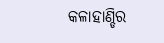କଳାହାଣ୍ଡିର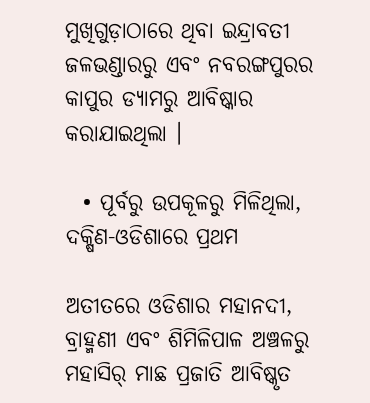ମୁଖିଗୁଡ଼ାଠାରେ ଥିବା ଇନ୍ଦ୍ରାବତୀ ଜଳଭଣ୍ଡାରରୁ ଏବଂ ନବରଙ୍ଗପୁରର କାପୁର ଡ୍ୟାମରୁ ଆବିଷ୍କାର କରାଯାଇଥିଲା ।

  • ପୂର୍ବରୁ ଉପକୂଳରୁ ମିଳିଥିଲା, ଦକ୍ଷିଣ-ଓଡିଶାରେ ପ୍ରଥମ

ଅତୀତରେ ଓଡିଶାର ମହାନଦୀ, ବ୍ରାହ୍ମଣୀ ଏବଂ ଶିମିଳିପାଳ ଅଞ୍ଚଳରୁ ମହାସିର୍ ମାଛ ପ୍ରଜାତି ଆବିଷ୍କୃତ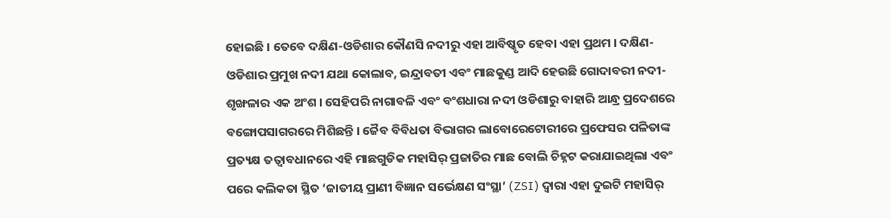ହୋଇଛି । ତେବେ ଦକ୍ଷିଣ-ଓଡିଶାର କୌଣସି ନଦୀରୁ ଏହା ଆବିଷ୍କୃତ ହେବା ଏହା ପ୍ରଥମ । ଦକ୍ଷିଣ-ଓଡିଶାର ପ୍ରମୁଖ ନଦୀ ଯଥା କୋଲାବ, ଇନ୍ଦ୍ରାବତୀ ଏବଂ ମାଛକୁଣ୍ଡ ଆଦି ହେଉଛି ଗୋଦାବରୀ ନଦୀ-ଶୃଙ୍ଖଳାର ଏକ ଅଂଶ । ସେହିପରି ନାଗାବଳି ଏବଂ ବଂଶଧାରା ନଦୀ ଓଡିଶାରୁ ବାହାରି ଆନ୍ଧ୍ର ପ୍ରଦେଶରେ ବଙ୍ଗୋପସାଗରରେ ମିଶିଛନ୍ତି । ଜୈବ ବିବିଧତା ବିଭାଗର ଲାବୋରେଟୋରୀରେ ପ୍ରଫେସର ପଳିତାଙ୍କ ପ୍ରତ୍ୟକ୍ଷ ତତ୍ବାବଧାନରେ ଏହି ମାଛଗୁଡିକ ମହାସିର୍ ପ୍ରଜାତିର ମାଛ ବୋଲି ଚିହ୍ନଟ କରାଯାଇଥିଲା ଏବଂ ପରେ କଲିକତା ସ୍ଥିତ ‘ଜାତୀୟ ପ୍ରାଣୀ ବିଜ୍ଞାନ ସର୍ଭେକ୍ଷଣ ସଂସ୍ଥା’ (ZSI) ଦ୍ଵାରା ଏହା ଦୁଇଟି ମହାସିର୍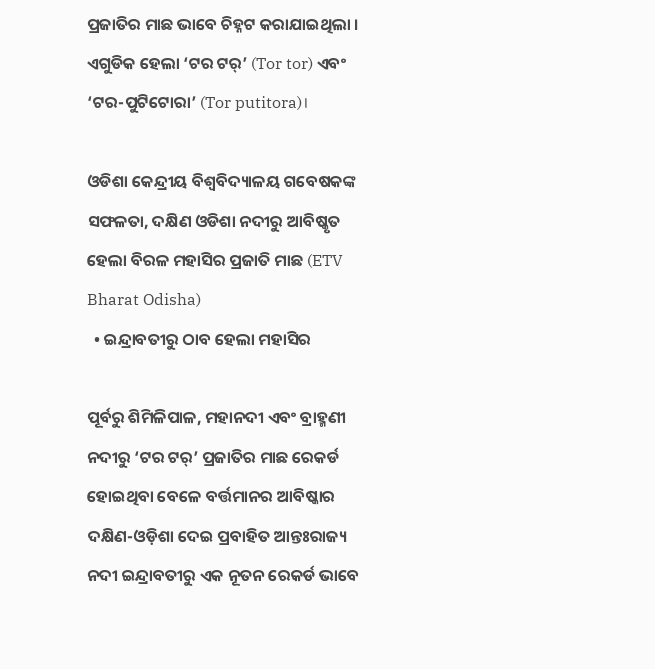ପ୍ରଜାତିର ମାଛ ଭାବେ ଚିହ୍ନଟ କରାଯାଇଥିଲା । ଏଗୁଡିକ ହେଲା ‘ଟର ଟର୍’ (Tor tor) ଏବଂ ‘ଟର-ପୁଟିଟୋରା’ (Tor putitora)।

ଓଡିଶା କେନ୍ଦ୍ରୀୟ ବିଶ୍ୱବିଦ୍ୟାଳୟ ଗବେଷକଙ୍କ ସଫଳତା, ଦକ୍ଷିଣ ଓଡିଶା ନଦୀରୁ ଆବିଷ୍କୃତ ହେଲା ବିରଳ ମହାସିର ପ୍ରଜାତି ମାଛ (ETV Bharat Odisha)
  • ଇନ୍ଦ୍ରାବତୀରୁ ଠାବ ହେଲା ମହାସିର

ପୂର୍ବରୁ ଶିମିଳିପାଳ, ମହାନଦୀ ଏବଂ ବ୍ରାହ୍ମଣୀ ନଦୀରୁ ‘ଟର ଟର୍’ ପ୍ରଜାତିର ମାଛ ରେକର୍ଡ ହୋଇଥିବା ବେଳେ ବର୍ତ୍ତମାନର ଆବିଷ୍କାର ଦକ୍ଷିଣ-ଓଡ଼ିଶା ଦେଇ ପ୍ରବାହିତ ଆନ୍ତଃରାଜ୍ୟ ନଦୀ ଇନ୍ଦ୍ରାବତୀରୁ ଏକ ନୂତନ ରେକର୍ଡ ଭାବେ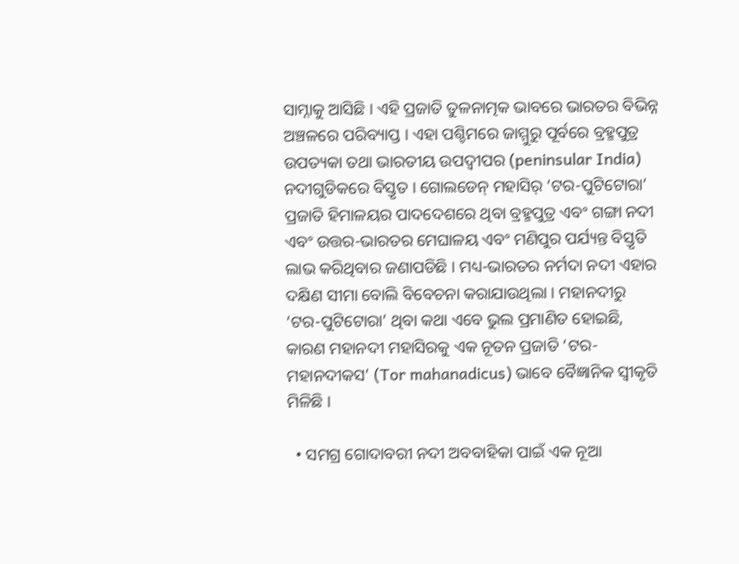ସାମ୍ନାକୁ ଆସିଛି । ଏହି ପ୍ରଜାତି ତୁଳନାତ୍ମକ ଭାବରେ ଭାରତର ବିଭିନ୍ନ ଅଞ୍ଚଳରେ ପରିବ୍ୟାପ୍ତ । ଏହା ପଶ୍ଚିମରେ ଜାମ୍ମୁରୁ ପୂର୍ବରେ ବ୍ରହ୍ମପୁତ୍ର ଉପତ୍ୟକା ତଥା ଭାରତୀୟ ଉପଦ୍ୱୀପର (peninsular India) ନଦୀଗୁଡିକରେ ବିସ୍ତୃତ । ଗୋଲଡେନ୍ ମହାସିର୍ ‘ଟର-ପୁଟିଟୋରା’ ପ୍ରଜାତି ହିମାଳୟର ପାଦଦେଶରେ ଥିବା ବ୍ରହ୍ମପୁତ୍ର ଏବଂ ଗଙ୍ଗା ନଦୀ ଏବଂ ଉତ୍ତର-ଭାରତର ମେଘାଳୟ ଏବଂ ମଣିପୁର ପର୍ଯ୍ୟନ୍ତ ବିସ୍ତୃତି ଲାଭ କରିଥିବାର ଜଣାପଡିଛି । ମଧ୍ୟ-ଭାରତର ନର୍ମଦା ନଦୀ ଏହାର ଦକ୍ଷିଣ ସୀମା ବୋଲି ବିବେଚନା କରାଯାଉଥିଲା । ମହାନଦୀରୁ ‘ଟର-ପୁଟିଟୋରା’ ଥିବା କଥା ଏବେ ଭୁଲ ପ୍ରମାଣିତ ହୋଇଛି, କାରଣ ମହାନଦୀ ମହାସିରକୁ ଏକ ନୂତନ ପ୍ରଜାତି ‘ଟର-ମହାନଦୀକସ’ (Tor mahanadicus) ଭାବେ ବୈଜ୍ଞାନିକ ସ୍ୱୀକୃତି ମିଳିଛି ।

  • ସମଗ୍ର ଗୋଦାବରୀ ନଦୀ ଅବବାହିକା ପାଇଁ ଏକ ନୂଆ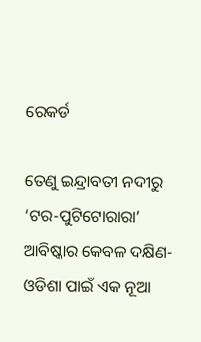ରେକର୍ଡ

ତେଣୁ ଇନ୍ଦ୍ରାବତୀ ନଦୀରୁ ‘ଟର-ପୁଟିଟୋରାରା’ ଆବିଷ୍କାର କେବଳ ଦକ୍ଷିଣ-ଓଡିଶା ପାଇଁ ଏକ ନୂଆ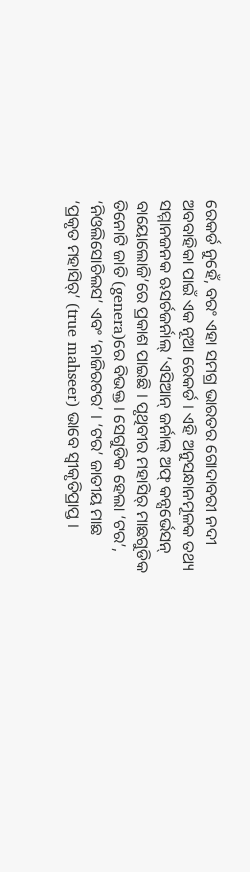ରେକର୍ଡ ନୁହେଁ, ବରଂ ଏହା ସମଗ୍ର ଭାରତର ଗୋଦାବରୀ ନଦୀ ଅବବାହିକା ପାଇଁ ଏକ ନୂଆ ରେକର୍ଡ । ଏହି ଅନୁସନ୍ଧାନମୂଳକ ତଥ୍ୟ ସମ୍ମାନଜନକ ଋସର୍ଚଜର୍ନାଲ୍ ‘ଏସିଆନ୍ ଜର୍ନାଲ୍ ଅଫ୍ କନ୍ସର୍ଭେସନ୍ ବାୟୋଲୋଜି’ରେ ପ୍ରକାଶ ପାଇଛି । ପୃଥିବୀର ମହାସିର୍ ମାଛଗୁଡିକ ତିନୋଟି ଜାତି (genera)ରେ ବିଭକ୍ତ । ସେଗୁଡିକ ହେଲା ‘ଟର’, ‘ନିଓଲିସୋଚିଲସ’ ଏବଂ ‘ନାଜିରଟର’ । ‘ଟର’ ଜାତୀୟ ମାଛ ‘ପ୍ରକୃତ ମହାସିର୍’ (true mahseer) ଭାବେ ସ୍ୱୀକୃତିପ୍ରାପ୍ତ ।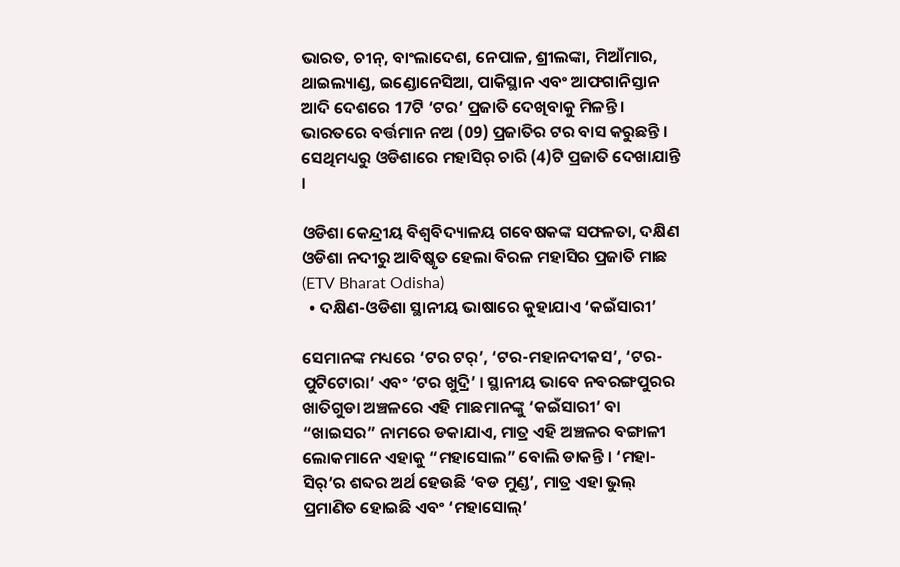ଭାରତ, ଚୀନ୍, ବାଂଲାଦେଶ, ନେପାଳ, ଶ୍ରୀଲଙ୍କା, ମିଆଁମାର, ଥାଇଲ୍ୟାଣ୍ଡ, ଇଣ୍ଡୋନେସିଆ, ପାକିସ୍ଥାନ ଏବଂ ଆଫଗାନିସ୍ତାନ ଆଦି ଦେଶରେ 17ଟି ‘ଟର’ ପ୍ରଜାତି ଦେଖିବାକୁ ମିଳନ୍ତି । ଭାରତରେ ବର୍ତ୍ତମାନ ନଅ (09) ପ୍ରଜାତିର ଟର ବାସ କରୁଛନ୍ତି । ସେଥିମଧ୍ୟରୁ ଓଡିଶାରେ ମହାସିର୍ ଚାରି (4)ଟି ପ୍ରଜାତି ଦେଖାଯାନ୍ତି ।

ଓଡିଶା କେନ୍ଦ୍ରୀୟ ବିଶ୍ୱବିଦ୍ୟାଳୟ ଗବେଷକଙ୍କ ସଫଳତା, ଦକ୍ଷିଣ ଓଡିଶା ନଦୀରୁ ଆବିଷ୍କୃତ ହେଲା ବିରଳ ମହାସିର ପ୍ରଜାତି ମାଛ (ETV Bharat Odisha)
  • ଦକ୍ଷିଣ-ଓଡିଶା ସ୍ଥାନୀୟ ଭାଷାରେ କୁହାଯାଏ ‘କଇଁସାରୀ’

ସେମାନଙ୍କ ମଧ୍ୟରେ ‘ଟର ଟର୍’, ‘ଟର-ମହାନଦୀକସ’, ‘ଟର-ପୁଟିଟୋରା’ ଏବଂ ‘ଟର ଖୁଦ୍ରି’ । ସ୍ଥାନୀୟ ଭାବେ ନବରଙ୍ଗପୁରର ଖାତିଗୁଡା ଅଞ୍ଚଳରେ ଏହି ମାଛମାନଙ୍କୁ ‘କଇଁସାରୀ’ ବା “ଖାଇସର” ନାମରେ ଡକାଯାଏ, ମାତ୍ର ଏହି ଅଞ୍ଚଳର ବଙ୍ଗାଳୀ ଲୋକମାନେ ଏହାକୁ “ମହାସୋଲ” ବୋଲି ଡାକନ୍ତି । ‘ମହା-ସିର୍’ର ଶବ୍ଦର ଅର୍ଥ ହେଉଛି ‘ବଡ ମୁଣ୍ଡ’, ମାତ୍ର ଏହା ଭୁଲ୍ ପ୍ରମାଣିତ ହୋଇଛି ଏବଂ ‘ମହାସୋଲ୍’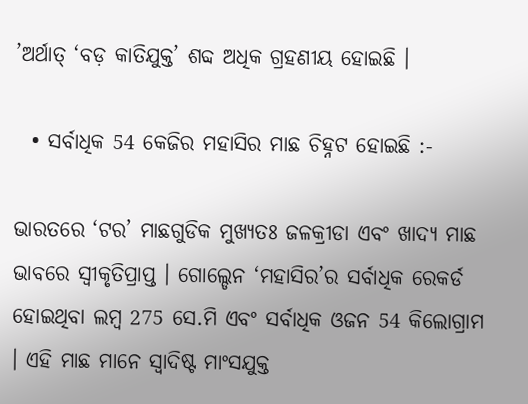’ଅର୍ଥାତ୍ ‘ବଡ଼ କାତିଯୁକ୍ତ’ ଶବ୍ଦ ଅଧିକ ଗ୍ରହଣୀୟ ହୋଇଛି ।

  • ସର୍ବାଧିକ 54 କେଜିର ମହାସିର ମାଛ ଚିହ୍ନଟ ହୋଇଛି :-

ଭାରତରେ ‘ଟର’ ମାଛଗୁଡିକ ମୁଖ୍ୟତଃ ଜଳକ୍ରୀଡା ଏବଂ ଖାଦ୍ୟ ମାଛ ଭାବରେ ସ୍ୱୀକୃତିପ୍ରାପ୍ତ । ଗୋଲ୍ଡେନ ‘ମହାସିର’ର ସର୍ବାଧିକ ରେକର୍ଡ ହୋଇଥିବା ଲମ୍ବ 275 ସେ.ମି ଏବଂ ସର୍ବାଧିକ ଓଜନ 54 କିଲୋଗ୍ରାମ । ଏହି ମାଛ ମାନେ ସ୍ଵାଦିଷ୍ଟ ମାଂସଯୁକ୍ତ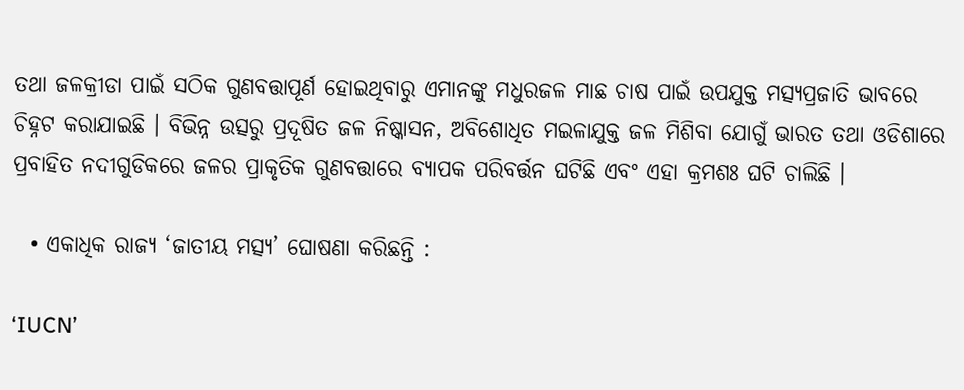ତଥା ଜଳକ୍ରୀଡା ପାଇଁ ସଠିକ ଗୁଣବତ୍ତାପୂର୍ଣ ହୋଇଥିବାରୁ ଏମାନଙ୍କୁ ମଧୁରଜଳ ମାଛ ଚାଷ ପାଇଁ ଉପଯୁକ୍ତ ମତ୍ସ୍ୟପ୍ରଜାତି ଭାବରେ ଚିହ୍ନଟ କରାଯାଇଛି । ବିଭିନ୍ନ ଉତ୍ସରୁ ପ୍ରଦୂଷିତ ଜଳ ନିଷ୍କାସନ, ଅବିଶୋଧିତ ମଇଳାଯୁକ୍ତ ଜଳ ମିଶିବା ଯୋଗୁଁ ଭାରତ ତଥା ଓଡିଶାରେ ପ୍ରବାହିତ ନଦୀଗୁଡିକରେ ଜଳର ପ୍ରାକୃତିକ ଗୁଣବତ୍ତାରେ ବ୍ୟାପକ ପରିବର୍ତ୍ତନ ଘଟିଛି ଏବଂ ଏହା କ୍ରମଶଃ ଘଟି ଚାଲିଛି ।

  • ଏକାଧିକ ରାଜ୍ୟ ‘ଜାତୀୟ ମତ୍ସ୍ୟ’ ଘୋଷଣା କରିଛନ୍ତି :

‘IUCN’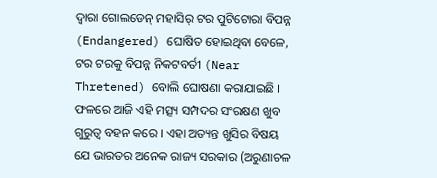ଦ୍ଵାରା ଗୋଲଡେନ୍ ମହାସିର୍ ଟର ପୁଟିଟୋରା ବିପନ୍ନ (Endangered) ଘୋଷିତ ହୋଇଥିବା ବେଳେ, ଟର ଟରକୁ ବିପନ୍ନ ନିକଟବର୍ତୀ (Near Thretened) ବୋଲି ଘୋଷଣା କରାଯାଇଛି । ଫଳରେ ଆଜି ଏହି ମତ୍ସ୍ୟ ସମ୍ପଦର ସଂରକ୍ଷଣ ଖୁବ ଗୁରୁତ୍ଵ ବହନ କରେ । ଏହା ଅତ୍ୟନ୍ତ ଖୁସିର ବିଷୟ ଯେ ଭାରତର ଅନେକ ରାଜ୍ୟ ସରକାର (ଅରୁଣାଚଳ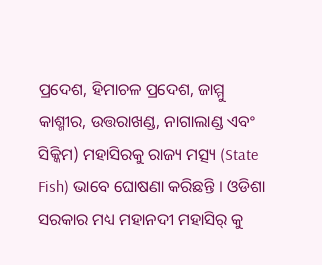ପ୍ରଦେଶ, ହିମାଚଳ ପ୍ରଦେଶ, ଜାମ୍ମୁ କାଶ୍ମୀର, ଉତ୍ତରାଖଣ୍ଡ, ନାଗାଲାଣ୍ଡ ଏବଂ ସିକ୍କିମ) ମହାସିରକୁ ରାଜ୍ୟ ମତ୍ସ୍ୟ (State Fish) ଭାବେ ଘୋଷଣା କରିଛନ୍ତି । ଓଡିଶା ସରକାର ମଧ୍ୟ ମହାନଦୀ ମହାସିର୍ କୁ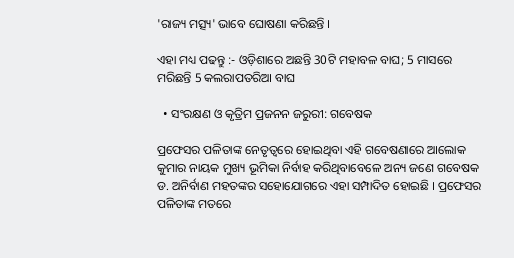'ରାଜ୍ୟ ମତ୍ସ୍ୟ' ଭାବେ ଘୋଷଣା କରିଛନ୍ତି ।

ଏହା ମଧ୍ୟ ପଢନ୍ତୁ :- ଓଡ଼ିଶାରେ ଅଛନ୍ତି 30ଟି ମହାବଳ ବାଘ; 5 ମାସରେ ମରିଛନ୍ତି 5 କଲରାପତରିଆ ବାଘ

  • ସଂରକ୍ଷଣ ଓ କୃତ୍ରିମ ପ୍ରଜନନ ଜରୁରୀ: ଗବେଷକ

ପ୍ରଫେସର ପଳିତାଙ୍କ ନେତୃତ୍ୱରେ ହୋଇଥିବା ଏହି ଗବେଷଣାରେ ଆଲୋକ କୁମାର ନାୟକ ମୁଖ୍ୟ ଭୂମିକା ନିର୍ବାହ କରିଥିବାବେଳେ ଅନ୍ୟ ଜଣେ ଗବେଷକ ଡ. ଅନିର୍ବାଣ ମହତଙ୍କର ସହୋଯୋଗରେ ଏହା ସମ୍ପାଦିତ ହୋଇଛି । ପ୍ରଫେସର ପଳିତାଙ୍କ ମତରେ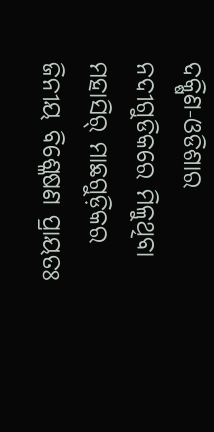ଦକ୍ଷିଣ-ଓଡିଶାର ନଦୀଗୁଡିକରେ ମିଳୁଥିବା ମହାସିର୍ ମାଛଗୁଡ଼ିକର ଜିନୀୟ ବିଶ୍ଳେଷଣ ପ୍ରାୟତଃ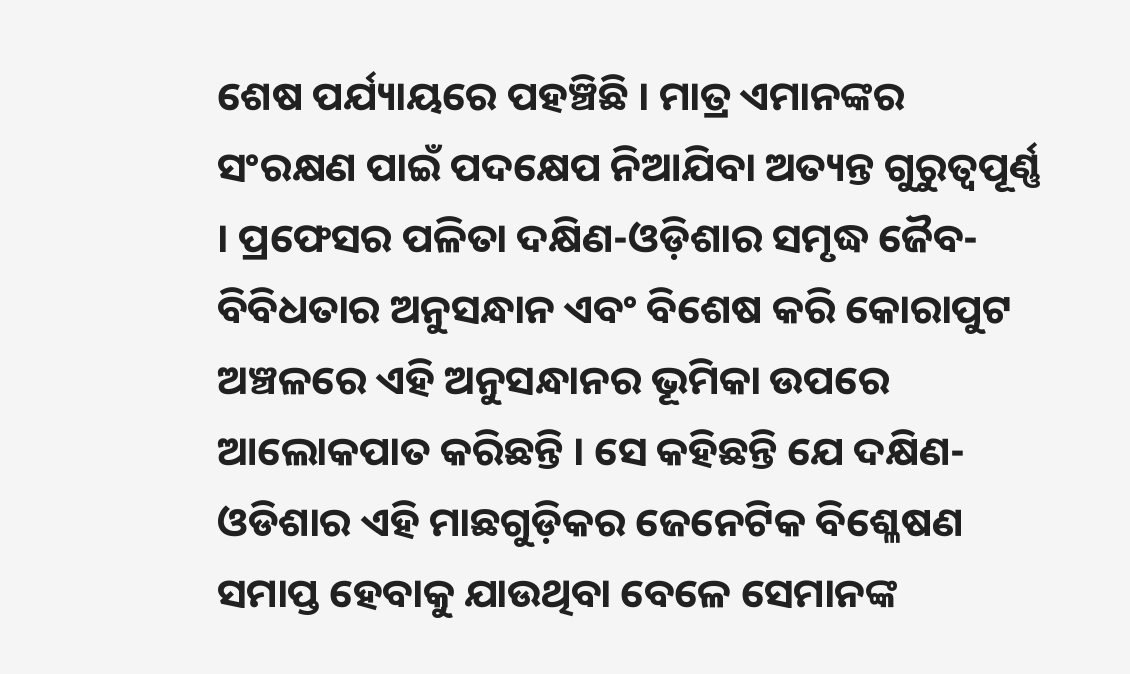ଶେଷ ପର୍ଯ୍ୟାୟରେ ପହଞ୍ଚିଛି । ମାତ୍ର ଏମାନଙ୍କର ସଂରକ୍ଷଣ ପାଇଁ ପଦକ୍ଷେପ ନିଆଯିବା ଅତ୍ୟନ୍ତ ଗୁରୁତ୍ବପୂର୍ଣ୍ଣ । ପ୍ରଫେସର ପଳିତା ଦକ୍ଷିଣ-ଓଡ଼ିଶାର ସମୃଦ୍ଧ ଜୈବ-ବିବିଧତାର ଅନୁସନ୍ଧାନ ଏବଂ ବିଶେଷ କରି କୋରାପୁଟ ଅଞ୍ଚଳରେ ଏହି ଅନୁସନ୍ଧାନର ଭୂମିକା ଉପରେ ଆଲୋକପାତ କରିଛନ୍ତି । ସେ କହିଛନ୍ତି ଯେ ଦକ୍ଷିଣ-ଓଡିଶାର ଏହି ମାଛଗୁଡ଼ିକର ଜେନେଟିକ ବିଶ୍ଳେଷଣ ସମାପ୍ତ ହେବାକୁ ଯାଉଥିବା ବେଳେ ସେମାନଙ୍କ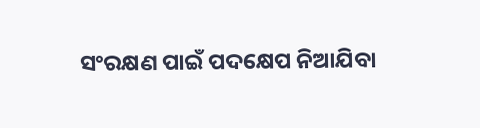ସଂରକ୍ଷଣ ପାଇଁ ପଦକ୍ଷେପ ନିଆଯିବା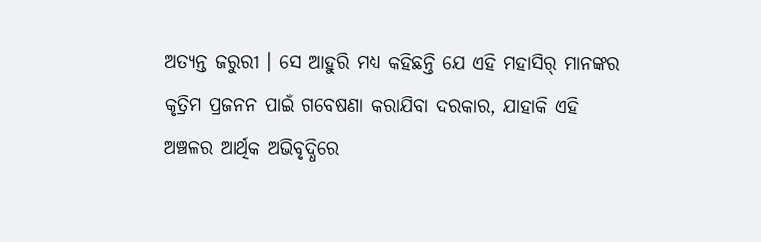ଅତ୍ୟନ୍ତ ଜରୁରୀ । ସେ ଆହୁରି ମଧ୍ୟ କହିଛନ୍ତି ଯେ ଏହି ମହାସିର୍ ମାନଙ୍କର କୃତ୍ରିମ ପ୍ରଜନନ ପାଇଁ ଗବେଷଣା କରାଯିବା ଦରକାର, ଯାହାକି ଏହି ଅଞ୍ଚଳର ଆର୍ଥିକ ଅଭିବୃଦ୍ଧିରେ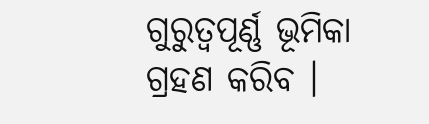ଗୁରୁତ୍ୱପୂର୍ଣ୍ଣ ଭୂମିକା ଗ୍ରହଣ କରିବ ।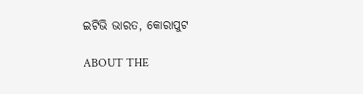ଇଟିଭି ଭାରତ, କୋରାପୁଟ

ABOUT THE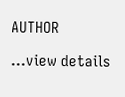AUTHOR

...view details